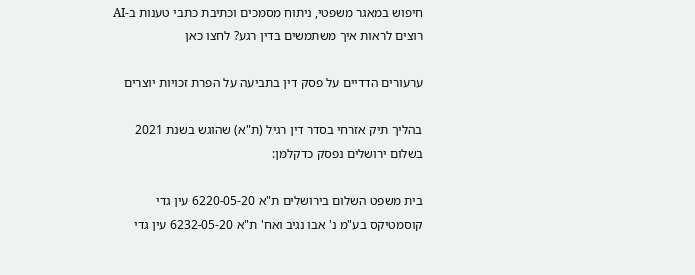חיפוש במאגר משפטי, ניתוח מסמכים וכתיבת כתבי טענות ב-AI
רוצים לראות איך משתמשים בדין רגע? לחצו כאן

ערעורים הדדיים על פסק דין בתביעה על הפרת זכויות יוצרים

בהליך תיק אזרחי בסדר דין רגיל (ת"א) שהוגש בשנת 2021 בשלום ירושלים נפסק כדקלמן:

בית משפט השלום בירושלים ת"א 6220-05-20 עין גדי קוסמטיקס בע"מ נ' אבו נגיב ואח' ת"א 6232-05-20 עין גדי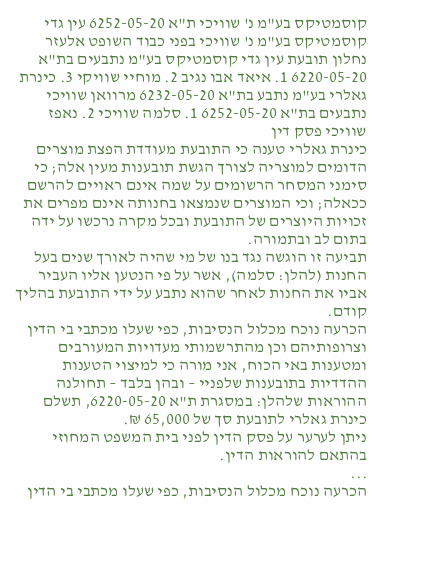קוסמטיקס בע"מ נ' שוויכי ת"א 6252-05-20 עין גדי קוסמטיקס בע"מ נ' שוויכי בפני כבוד השופט אלעזר נחלון תובעת עין גדי קוסמטיקס בע"מ נתבעים בת"א 6220-05-20 1. איאד אבו נגיב 2. מוחיי שוויקי 3. כינרת גאלרי בע"מ נתבע בת"א 6232-05-20 מרוואן שוויכי נתבעים בת"א 6252-05-20 1. סלמה שוויכי 2. נאפז שוויכי פסק דין
כינרת גאלרי טענה כי התובעת מעודדת הפצת מוצרים הדומים למוצריה לצורך הגשת תובענות מעין אלה; כי סימני המסחר הרשומים על שמה אינם ראויים להרשם ככאלה; וכי המוצרים שנמצאו בחנותה אינם מפרים את זכויות היוצרים של התובעת ובכל מקרה נרכשו על ידה בתום לב ובתמורה.
תביעה זו הוגשה נגד בנו של מי שהיה לאורך שנים בעל החנות (להלן: סלמה), אשר על פי הנטען אליו העביר אביו את החנות לאחר שהוא נתבע על ידי התובעת בהליך קודם.
הכרעה נוכח מכלול הנסיבות, כפי שעלו מכתבי בי הדין וצרופותיהם וכן מהתרשמותי מעדויות המעורבים ומטענות באי הכוח, אני מורה כי למיצוי הטענות ההדדיות בתובענות שלפניי – ובהן בלבד – תחולנה ההוראות שלהלן: במסגרת ת"א 6220-05-20, תשלם כינרת גאלרי לתובעת סך של 65,000 ₪.
ניתן לערער על פסק הדין לפני בית המשפט המחוזי בהתאם להוראות הדין.
...
הכרעה נוכח מכלול הנסיבות, כפי שעלו מכתבי בי הדין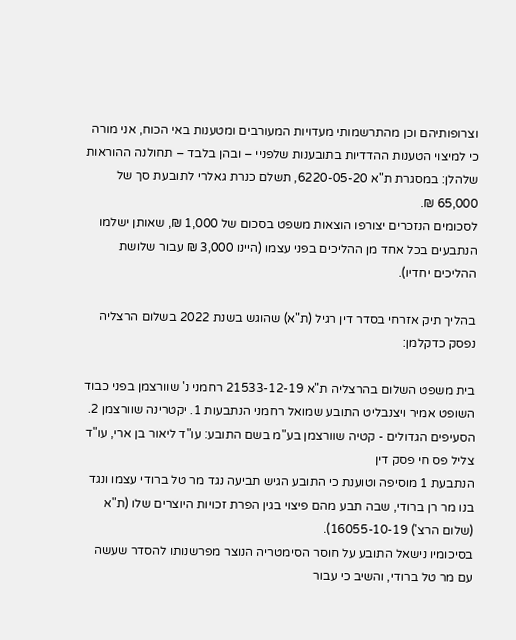וצרופותיהם וכן מהתרשמותי מעדויות המעורבים ומטענות באי הכוח, אני מורה כי למיצוי הטענות ההדדיות בתובענות שלפניי – ובהן בלבד – תחולנה ההוראות שלהלן: במסגרת ת"א 6220-05-20, תשלם כנרת גאלרי לתובעת סך של 65,000 ₪.
לסכומים הנזכרים יצורפו הוצאות משפט בסכום של 1,000 ₪, שאותן ישלמו הנתבעים בכל אחד מן ההליכים בפני עצמו (היינו 3,000 ₪ עבור שלושת ההליכים יחדיו).

בהליך תיק אזרחי בסדר דין רגיל (ת"א) שהוגש בשנת 2022 בשלום הרצליה נפסק כדקלמן:

בית משפט השלום בהרצליה ת"א 21533-12-19 רחמני נ' שוורצמן בפני כבוד השופט אמיר ויצנבליט התובע שמואל רחמני הנתבעות 1. יקטרינה שוורצמן 2. הסעיפים הגדולים - קטיה שוורצמן בע"מ בשם התובע: עו"ד ליאור בן ארי, עו"ד צליל פס חי פסק דין
הנתבעת 1 מוסיפה וטוענת כי התובע הגיש תביעה נגד מר טל ברודי עצמו ונגד בנו מר רן ברודי, שבה תבע מהם פיצוי בגין הפרת זכויות היוצרים שלו (ת"א (שלום הרצ') 16055-10-19).
בסיכומיו נישאל התובע על חוסר הסימטריה הנוצר מפרשנותו להסדר שעשה עם מר טל ברודי, והשיב כי עבור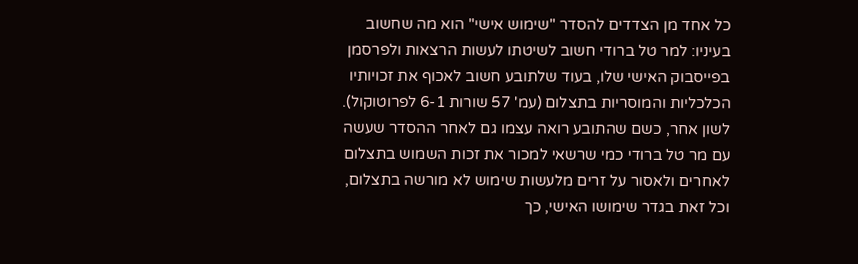כל אחד מן הצדדים להסדר "שימוש אישי" הוא מה שחשוב בעיניו: למר טל ברודי חשוב לשיטתו לעשות הרצאות ולפרסמן בפייסבוק האישי שלו, בעוד שלתובע חשוב לאכוף את זכויותיו הכלכליות והמוסריות בתצלום (עמ' 57 שורות 6-1 לפרוטוקול).
לשון אחר, כשם שהתובע רואה עצמו גם לאחר ההסדר שעשה עם מר טל ברודי כמי שרשאי למכור את זכות השמוש בתצלום לאחרים ולאסור על זרים מלעשות שימוש לא מורשה בתצלום, וכל זאת בגדר שימושו האישי, כך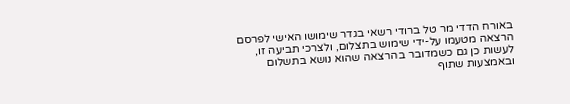באורח הדדי מר טל ברודי רשאי בגדר שימושו האישי לפרסם הרצאה מטעמו על-ידי שימוש בתצלום, ולצרכי תביעה זו, לעשות כן גם כשמדובר בהרצאה שהוא נושא בתשלום ובאמצעות שתוף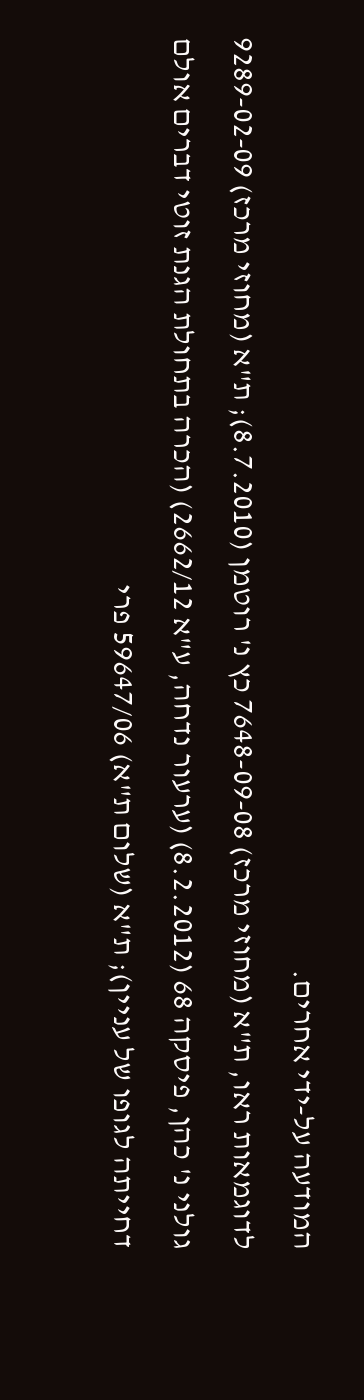המודעה על-ידי אחרים.
לדוגמאות ראו, ת"א (מחוזי מרכז) 7648-09-08 כץ נ' רוטמן (8.7.2010); ת"א (מחוזי מרכז) 9289-02-09 גולני נ' כהן, פיסקה 68 (8.2.2012) (ערעור נדחה, ע"א 2662/12) (הכרה בתחולת הגנת זוטי דברים אולם דחייתה לגופו של עניין); ת"א (שלום ת"א) 59647/06 פרי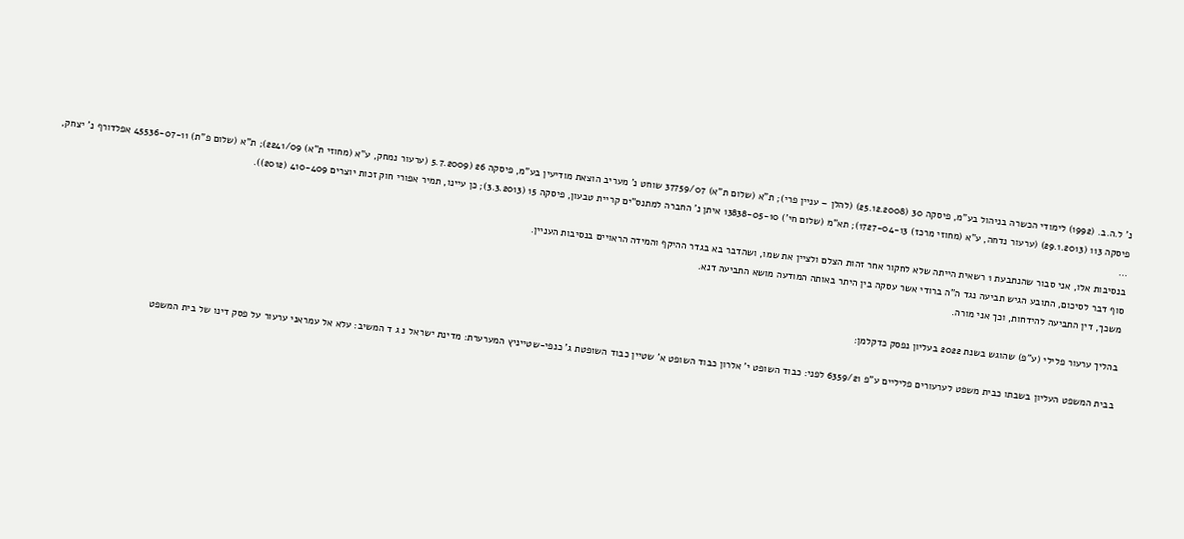נ' ל.ה.ב. (1992) לימודי הכשרה בניהול בע"מ, פיסקה 30 (25.12.2008) (להלן – עניין פרי); ת"א (שלום ת"א) 37759/07 שוחט נ' מעריב הוצאת מודיעין בע"מ, פיסקה 26 (5.7.2009 (ערעור נמחק, ע"א (מחוזי ת"א) 2241/09); ת"א (שלום פ"ת) 45536-07-11 אפלדורף נ' יצחק, פיסקה 113 (29.1.2013) (ערעור נדחה, ע"א (מחוזי מרכז) 1727-04-13); תא"מ (שלום חי') 13838-05-10 איתן נ' החברה למתנס"ים קריית טבעון, פיסקה 15 (3.3.2013); כן עיינו, תמיר אפורי חוק זכות יוצרים 410-409 (2012)).
...
בנסיבות אלו, אני סבור שהנתבעת 1 רשאית הייתה שלא לחקור אחר זהות הצלם ולציין את שמו, ושהדבר בא בגדר ההיקף והמידה הראויים בנסיבות העניין.
סוף דבר לסיכום, התובע הגיש תביעה נגד ה"ה ברודי אשר עסקה בין היתר באותה המודעה מושא התביעה דנא.
משכך, דין התביעה להידחות, וכך אני מורה.

בהליך ערעור פלילי (ע"פ) שהוגש בשנת 2022 בעליון נפסק כדקלמן:

בבית המשפט העליון בשבתו כבית משפט לערעורים פליליים ע"פ 6359/21 לפני: כבוד השופט י' אלרון כבוד השופט א' שטיין כבוד השופטת ג' כנפי-שטייניץ המערערת: מדינת ישראל נ ג ד המשיב: עלא אל עמראני ערעור על פסק דינו של בית המשפט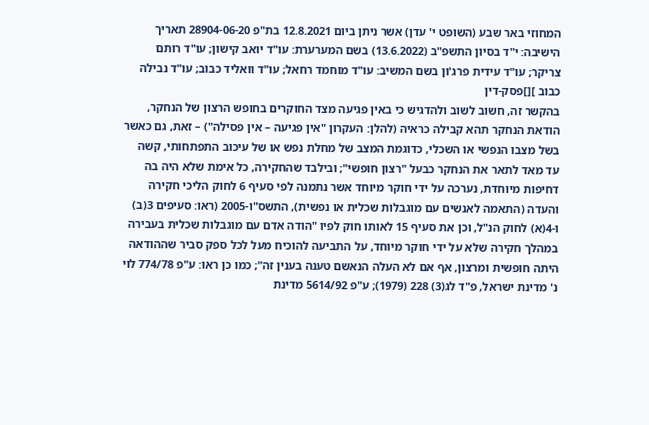המחוזי באר שבע (השופט י' עדן) אשר ניתן ביום 12.8.2021 בת"פ 28904-06-20 תאריך הישיבה: י"ד בסיון התשפ"ב (13.6.2022) בשם המערערת: עו"ד יואב קישון; עו"ד רותם צריקר; עו"ד עידית פרג'ון בשם המשיב: עו"ד מוחמד רחאל; עו"ד וואליד כבוב; עו"ד נבילה כבוב ][]פסק-דין
בהקשר זה, חשוב לשוב ולהדגיש כי באין פגיעה מצד החוקרים בחופש הרצון של הנחקר, הודאת הנחקר תהא קבילה כראיה (להלן: העקרון "אין פגיעה – אין פסילה") – זאת, גם כאשר בשל מצבו הנפשי או השכלי, כדוגמת המצב של מחלת נפש או של עיכוב התפתחותי, קשה עד מאד לתאר את הנחקר כבעל "רצון חופשי"; ובילבד שהחקירה, כל אימת שלא היה בה דחיפות מיוחדת, נערכה על ידי חוקר מיוחד אשר נתמנה לפי סעיף 6 לחוק הליכי חקירה והעדה (התאמה לאנשים עם מוגבלות שכלית או נפשית), התשס"ו-2005 (ראו: סעיפים 3(ב) ו-4(א) לחוק הנ"ל, וכן את סעיף 15 לאותו חוק לפיו "הודה אדם עם מוגבלות שכלית בעבירה במהלך חקירה שלא על ידי חוקר מיוחד, על התביעה להוכיח מעל לכל ספק סביר שההודאה היתה חופשית ומרצון, אף אם לא העלה הנאשם טענה בענין זה"; כמו כן ראו: ע"פ 774/78 לוי נ' מדינת ישראל, פ"ד לג(3) 228 (1979); ע"פ 5614/92 מדינת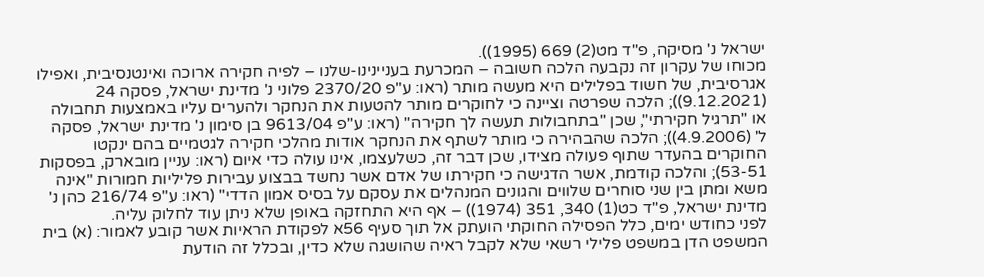ישראל נ' מסיקה, פ"ד מט(2) 669 (1995)).
מכוחו של עקרון זה נקבעה הלכה חשובה – המכרעת בעניינינו-שלנו – לפיה חקירה ארוכה ואינטנסיבית, ואפילו אגרסיבית, של חשוד בפלילים היא מעשה מותר (ראו: ע"פ 2370/20 פלוני נ' מדינת ישראל, פסקה 24 (9.12.2021)); הלכה שפרטה וציינה כי לחוקרים מותר להטעות את הנחקר ולהערים עליו באמצעות תחבולה או "תרגיל חקירתי", שכן "בתחבולות תעשה לך חקירה" (ראו: ע"פ 9613/04 בן סימון נ' מדינת ישראל, פסקה ל' (4.9.2006)); הלכה שהבהירה כי מותר לשתף את הנחקר אודות מהלכי חקירה לגטמיים בהם ינקטו החוקרים בהעדר שתוף פעולה מצידו, שכן דבר זה, כשלעצמו, אינו עולה כדי איום (ראו: עניין מובארק, בפסקות 53-51); והלכה קודמת, אשר הדגישה כי חקירתו של אדם אשר נחשד בבצוע עבירות פליליות חמורות "אינה משא ומתן בין שני סוחרים שלווים והגונים המנהלים את עסקם על בסיס אמון הדדי" (ראו: ע"פ 216/74 כהן נ' מדינת ישראל, פ"ד כט(1) 340, 351 (1974)) – אף היא התחזקה באופן שלא ניתן עוד לחלוק עליה.
לפני כחודש ימים, כלל הפסילה החוקתי הועתק אל תוך סעיף 56א לפקודת הראיות אשר קובע לאמור: (א) בית המשפט הדן במשפט פלילי רשאי שלא לקבל ראיה שהושגה שלא כדין, ובכלל זה הודעת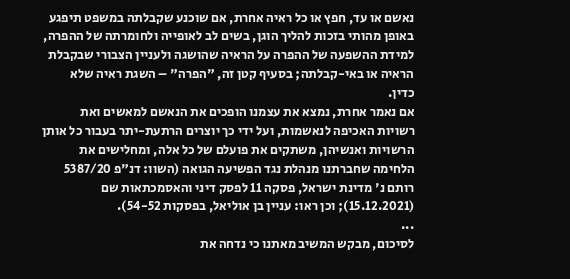נאשם או עד, חפץ או כל ראיה אחרת, אם שוכנע שקבלתה במשפט תיפגע באופן מהותי בזכות להליך הוגן, בשים לב לאופייה ולחומרתה של ההפרה, למידת ההשפעה של ההפרה על הראיה שהושגה ולעניין הצבורי שבקבלת הראיה או באי-קבלתה; בסעיף קטן זה, "הפרה" – השגת ראיה שלא כדין.
אם נאמר אחרת, נמצא את עצמנו הופכים את הנאשם למאשים ואת רשויות האכיפה לנאשמות, ועל ידי כך יוצרים הרתעת-יתר בעבור כל אותן הרשויות ואנשיהן, משתקים את פועלם של כל אלה, ומחלישים את הלחימה שחברתנו מנהלת נגד הפשיעה הגואה (השוו: דנ"פ 5387/20 רותם נ' מדינת ישראל, פסקה 11 לפסק דיני והאסמכתאות שם (15.12.2021); וכן ראו: עניין בן אוליאל, בפסקות 54-52).
...
לסיכום, מבקש המשיב מאתנו כי נדחה את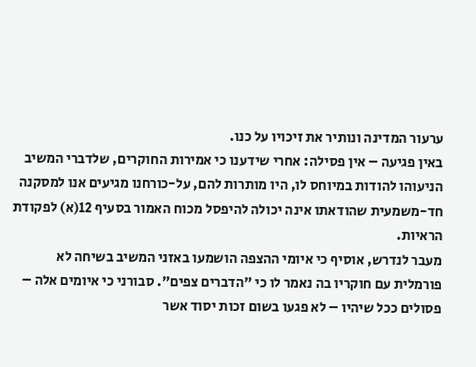ערעור המדינה ונותיר את זיכויו על כנו.
באין פגיעה – אין פסילה: אחרי שידענו כי אמירות החוקרים, שלדברי המשיב הניעוהו להודות במיוחס לו, היו מותרות להם, על-כורחנו מגיעים אנו למסקנה חד-משמעית שהודאתו אינה יכולה להיפסל מכוח האמור בסעיף 12(א) לפקודת הראיות.
מעבר לנדרש, אוסיף כי איומי ההצפה הושמעו באזני המשיב בשיחה לא פורמלית עם חוקריו בה נאמר לו כי "הדברים צפים". סבורני כי איומים אלה – פסולים ככל שיהיו – לא פגעו בשום זכות יסוד אשר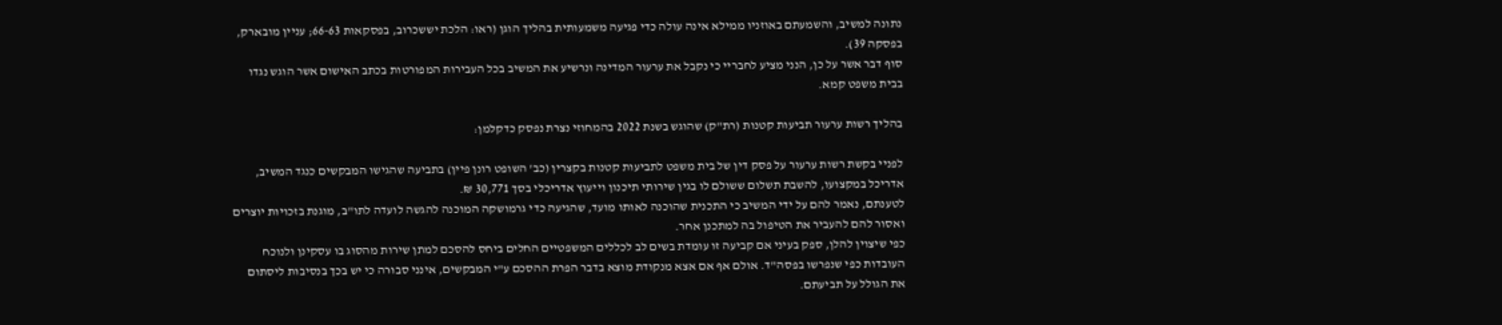נתונה למשיב, והשמעתם באוזניו ממילא אינה עולה כדי פגיעה משמעותית בהליך הוגן (ראו: הלכת יששכרוב, בפסקאות 66-63; עניין מובארק, בפסקה 39).
סוף דבר אשר על כן, הנני מציע לחבריי כי נקבל את ערעור המדינה ונרשיע את המשיב בכל העבירות המפורטות בכתב האישום אשר הוגש נגדו בבית משפט קמא.

בהליך רשות ערעור תביעות קטנות (רת"ק) שהוגש בשנת 2022 בהמחוזי נצרת נפסק כדקלמן:

לפניי בקשת רשות ערעור על פסק דין של בית משפט לתביעות קטנות בקצרין (כב' השופט רונן פיין) בתביעה שהגישו המבקשים כנגד המשיב, אדריכל במקצועו, להשבת תשלום ששולם לו בגין שירותי תיכנון וייעוץ אדריכלי בסך 30,771 ₪.
לטענתם, נאמר להם על ידי המשיב כי התכנית שהוכנה לאותו מועד, שהגיעה כדי גרמושקה המוכנה להגשה לועדה לתו"ב, מוגנת בזכויות יוצרים ואסור להם להעביר את הטיפול בה למתכנן אחר.
כפי שיצוין להלן, ספק בעיני אם קביעה זו עומדת בשים לב לכללים המשפטיים החלים ביחס להסכם למתן שירות מהסוג בו עסקינן ולנוכח העובדות כפי שנפרשו בפסה"ד. אולם אף אם אצא מנקודת מוצא בדבר הפרת ההסכם ע"י המבקשים, אינני סבורה כי יש בכך בנסיבות ליסתום את הגולל על תביעתם.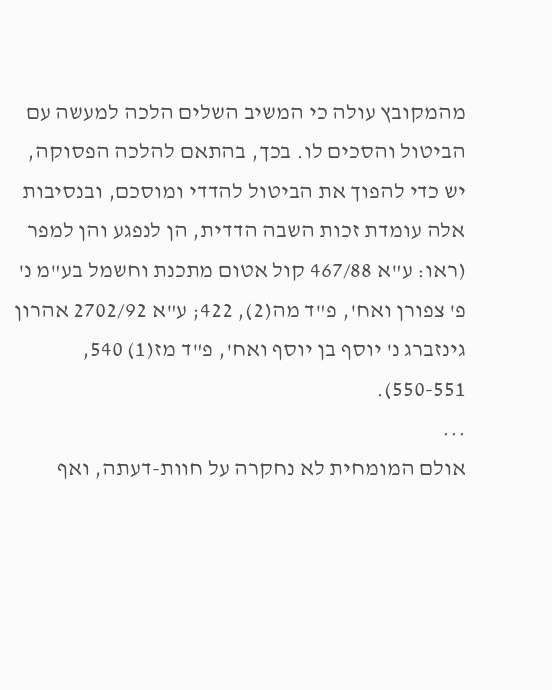מהמקובץ עולה כי המשיב השלים הלכה למעשה עם הביטול והסכים לו. בכך, בהתאם להלכה הפסוקה, יש כדי להפוך את הביטול להדדי ומוסכם, ובנסיבות אלה עומדת זכות השבה הדדית, הן לנפגע והן למפר (ראו: ע"א 467/88 קול אטום מתכנת וחשמל בע"מ נ' פ' צפורן ואח', פ"ד מה(2), 422; ע"א 2702/92 אהרון גינזברג נ' יוסף בן יוסף ואח', פ"ד מז(1) 540, 550-551).
...
אולם המומחית לא נחקרה על חוות-דעתה, ואף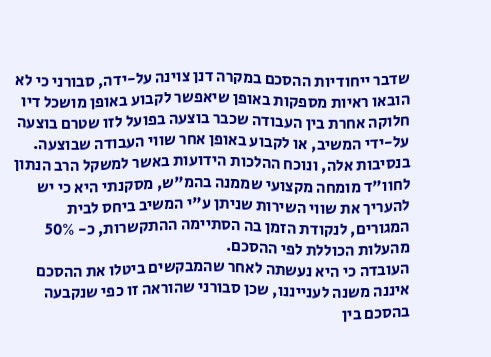שדבר ייחודיות ההסכם במקרה דנן צוינה על-ידה, סבורני כי לא הובאו ראיות מספקות באופן שיאפשר לקבוע באופן מושכל דיו חלוקה אחרת בין העבודה שכבר בוצעה בפועל לזו שטרם בוצעה על-ידי המשיב, או לקבוע באופן אחר שווי העבודה שבוצעה.
בנסיבות אלה, ונוכח ההלכות הידועות באשר למשקל הרב הנתון לחוו"ד מומחה מקצועי שממנה בהמ"ש, מסקנתי היא כי יש להעריך את שווי השירות שניתן ע"י המשיב ביחס לבית המגורים, לנקודת הזמן בה הסתיימה ההתקשרות, כ- 50% מהעלות הכוללת לפי ההסכם.
העובדה כי היא נעשתה לאחר שהמבקשים ביטלו את ההסכם איננה משנה לענייננו, שכן סבורני שהוראה זו כפי שנקבעה בהסכם בין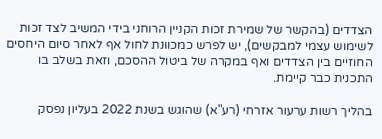הצדדים (בהקשר של שמירת זכות הקניין הרוחני בידי המשיב לצד זכות לשימוש עצמי למבקשים), יש לפרש כמכוונת לחול אף לאחר סיום היחסים החוזיים בין הצדדים ואף במקרה של ביטול ההסכם, וזאת בשלב בו התכנית כבר קיימת.

בהליך רשות ערעור אזרחי (רע"א) שהוגש בשנת 2022 בעליון נפסק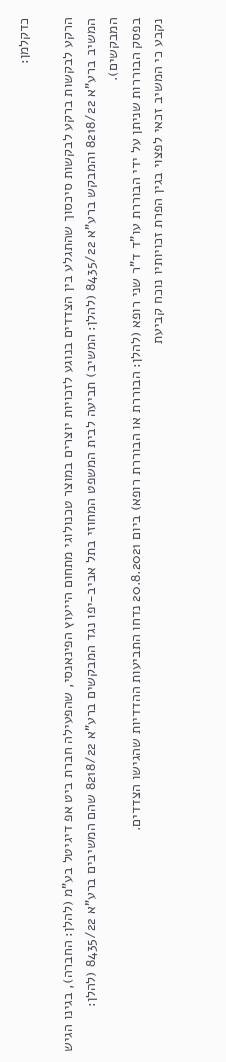כדקלמן:

הרקע לבקשות ברקע לבקשות סיכסוך שהתגלע בין הצדדים בנוגע לזכויות יוצרים במוצר טכנולוגי מתחום הייעוץ הפינאנסי, שהפעילה חברת ביט אפ דיגיטל בע"מ (להלן: החברה), בגינו הגיש המשיב ברע"א 8218/22 והמבקש ברע"א 8435/22 (להלן: המשיב) תביעה לבית המשפט המחוזי בתל אביב-יפו נגד המבקשים ברע"א 8218/22 שהם המשיבים ברע"א 8435/22 (להלן: המבקשים).
בפסק הבוררות שניתן על ידי הבוררת עו"ד ד"ר שני רופא (להלן: הבוררת או הבוררת רופא) ביום 20.8.2021 נדחו התביעות ההדדיות שהגישו הצדדים.
נקבע כי המשיב זכאי לפצוי בגין הפרת זכויותיו נוכח קביעת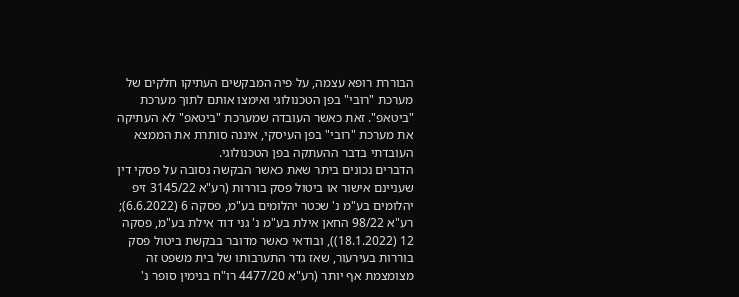הבוררת רופא עצמה, על פיה המבקשים העתיקו חלקים של מערכת "רובי" בפן הטכנולוגי ואימצו אותם לתוך מערכת "ביטאפ". זאת כאשר העובדה שמערכת "ביטאפ" לא העתיקה את מערכת "רובי" בפן העיסקי, איננה סותרת את הממצא העובדתי בדבר ההעתקה בפן הטכנולוגי.
הדברים נכונים ביתר שאת כאשר הבקשה נסובה על פסקי דין שעניינם אישור או ביטול פסק בוררות (רע"א 3145/22 זיפ יהלומים בע"מ נ' שכטר יהלומים בע"מ, פסקה 6 (6.6.2022); רע"א 98/22 החאן אילת בע"מ נ' גני דוד אילת בע"מ, פסקה 12 (18.1.2022)), ובודאי כאשר מדובר בבקשת ביטול פסק בוררות בעירעור, שאז גדר התערבותו של בית משפט זה מצומצמת אף יותר (רע"א 4477/20 רו"ח בנימין סופר נ'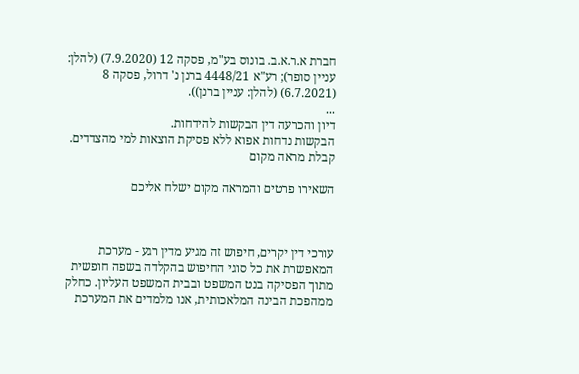חברת א.ר.א.ב. בונוס בע"מ, פסקה 12 (7.9.2020) (להלן: עניין סופר); רע"א 4448/21 ברנן נ' דרול, פסקה 8 (6.7.2021) (להלן: עניין ברנן)).
...
דיון והכרעה דין הבקשות להידחות.
הבקשות נדחות אפוא ללא פסיקת הוצאות למי מהצדדים.
קבלת מראה מקום

השאירו פרטים והמראה מקום ישלח אליכם



עורכי דין יקרים, חיפוש זה מגיע מדין רגע - מערכת המאפשרת את כל סוגי החיפוש בהקלדה בשפה חופשית מתוך הפסיקה בנט המשפט ובבית המשפט העליון. כחלק ממהפכת הבינה המלאכותית, אנו מלמדים את המערכת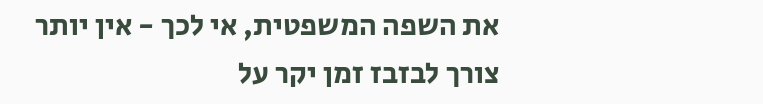את השפה המשפטית, אי לכך - אין יותר צורך לבזבז זמן יקר על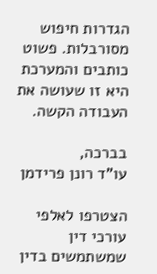הגדרות חיפוש מסורבלות. פשוט כותבים והמערכת היא זו שעושה את העבודה הקשה.

בברכה,
עו"ד רונן פרידמן

הצטרפו לאלפי עורכי דין שמשתמשים בדין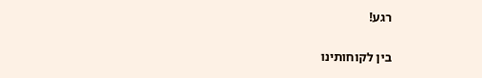רגע!

בין לקוחותינו